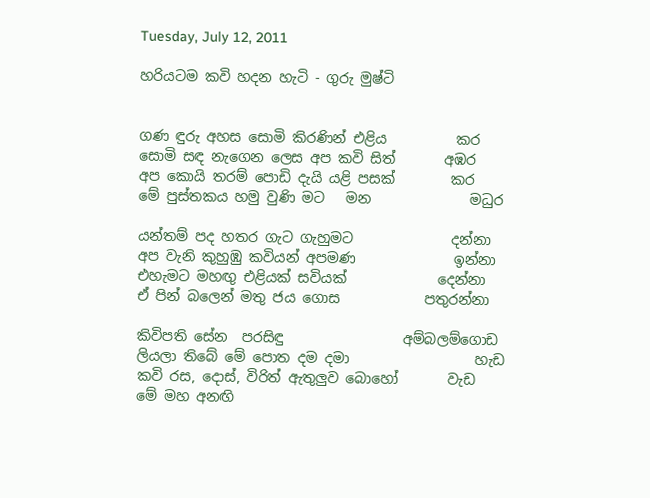Tuesday, July 12, 2011

හරියටම කවි හදන හැටි - ගුරු මුෂ්ටි


ගණ ඳුරු අහස සොමි කිරණින් එළිය          කර
සොමි සඳ නැගෙන ලෙස අප කවි සිත්       අඹර
අප කොයි තරම් පොඩි දැයි යළි පසක්        කර
මේ පුස්තකය හමු වුණි මට   මන              මධුර

යන්තම් පද හතර ගැට ගැහුමට              දන්නා
අප වැනි කුහුඹු කවියන් අපමණ              ඉන්නා
එහැමට මහඟු එළියක් සවියක්             දෙන්නා
ඒ පින් බලෙන් මතු ජය ගොස            පතුරන්නා

කිවිපති සේන  පරසිඳු                 අම්බලම්ගොඩ
ලියලා තිබේ මේ පොත දම දමා                  හැඩ
කවි රස, දොස්, විරිත් ඇතුලුව බොහෝ       වැඩ
මේ මහ අනඟි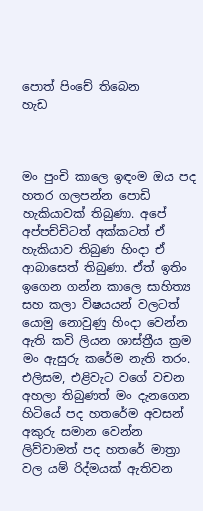පොත් පිංචේ තිබෙන           හැඩ



මං පුංචි කාලෙ ඉඳංම ඔය පද හතර ගලපන්න පොඩි හැකියාවක් තිබුණා. අපේ අප්පච්චිටත් අක්කටත් ඒ හැකියාව තිබුණ හිංදා ඒ ආබාසෙත් තිබුණා. ඒත් ඉතිං ඉගෙන ගන්න කාලෙ සාහිත්‍ය සහ කලා විෂයයන් වලටත් යොමු නොවුණු හිංදා වෙන්න ඇති කවි ලියන ශාස්ත්‍රීය ක්‍රම මං ඇසුරු කරේම නැති තරං. එලිසම, එළිවැට වගේ වචන අහලා තිබුණත් මං දැනගෙන හිටියේ පද හතරේම අවසන් අකුරු සමාන වෙන්න ලිව්වාමත් පද හතරේ මාත්‍රා වල යම් රිද්මයක් ඇතිවන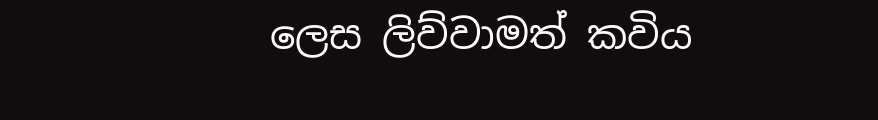ලෙස ලිව්වාමත් කවිය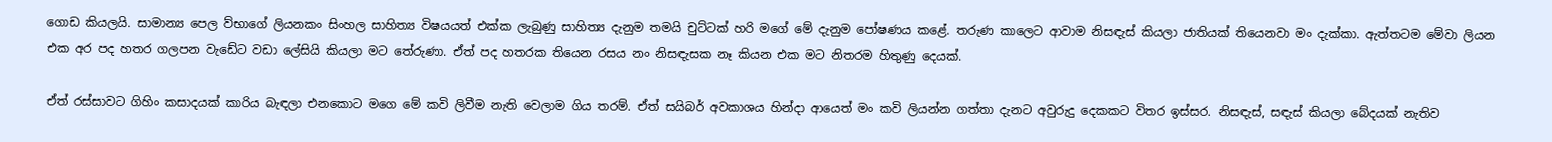ගොඩ කියලයි. සාමාන්‍ය පෙල ව්භාගේ ලියනකං සිංහල සාහිත්‍ය විෂයයත් එක්ක ලැබුණු සාහිත්‍ය දැනුම තමයි චුට්ටක් හරි මගේ මේ දැනුම පෝෂණය කළේ. තරුණ කාලෙට ආවාම නිසඳැස් කියලා ජාතියක් තියෙනවා මං දැක්කා. ඇත්තටම මේවා ලියන එක අර පද හතර ගලපන වැඩේට වඩා ලේසියි කියලා මට තේරුණා. ඒත් පද හතරක තියෙන රසය නං නිසඳැසක නෑ කියන එක මට නිතරම හිතුණු දෙයක්.

ඒත් රස්සාවට ගිහිං කසාදයක් කාරිය බැඳලා එනකොට මගෙ මේ කවි ලිවීම නැති වෙලාම ගිය තරම්. ඒත් සයිබර් අවකාශය හින්දා ආයෙත් මං කවි ලියන්න ගත්තා දැනට අවුරුදු දෙකකට විතර ඉස්සර. නිසඳැස්, සඳැස් කියලා බේදයක් නැතිව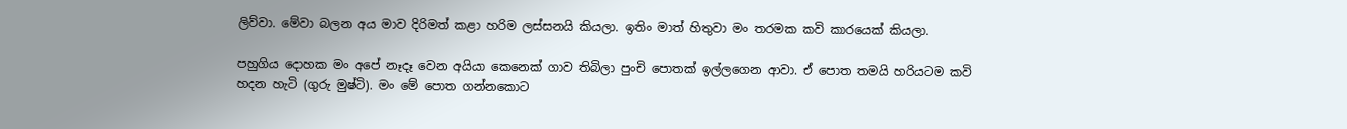ලිව්වා. මේවා බලන අය මාව දිරිමත් කළා හරිම ලස්සනයි කියලා. ඉතිං මාත් හිතුවා මං තරමක කවි කාරයෙක් කියලා.

පහුගිය දොහක මං අපේ නෑදෑ වෙන අයියා කෙනෙක් ගාව තිබිලා පුංචි පොතක් ඉල්ලගෙන ආවා. ඒ පොත තමයි හරියටම කවි හදන හැටි (ගුරු මුෂ්ටි). මං මේ පොත ගන්නකොට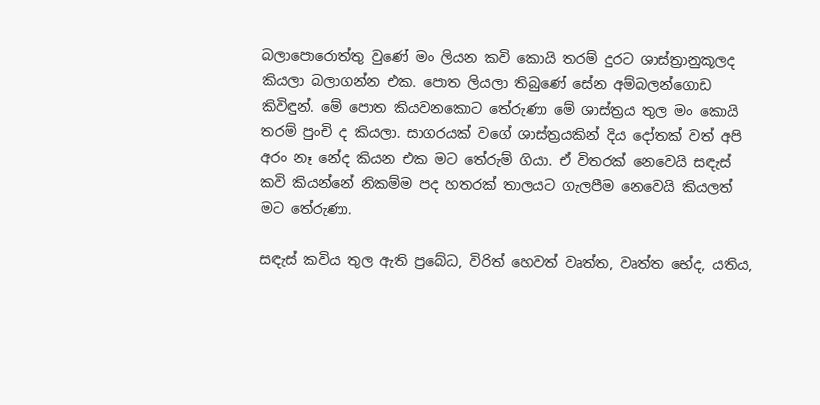බලාපොරොත්තු වුණේ මං ලියන කවි කොයි තරම් දුරට ශාස්ත්‍රානුකූලද කියලා බලාගන්න එක. පොත ලියලා තිබුණේ සේන අම්බලන්ගොඩ කිවිඳුන්. මේ පොත කියවනකොට තේරුණා මේ ශාස්ත්‍රය තුල මං කොයි තරම් පුංචි ද කියලා. සාගරයක් වගේ ශාස්ත්‍රයකින් දිය දෝතක් වත් අපි අරං නෑ නේද කියන එක මට තේරුම් ගියා. ඒ විතරක් නෙවෙයි සඳැස් කවි කියන්නේ නිකම්ම පද හතරක් තාලයට ගැලපීම නෙවෙයි කියලත් මට තේරුණා.

සඳැස් කවිය තුල ඇති ප්‍රබේධ, විරිත් හෙවත් වෘත්ත, වෘත්ත භේද, යතිය,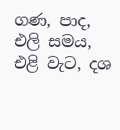ගණ, පාද, එලි සමය, එළි වැට, දශ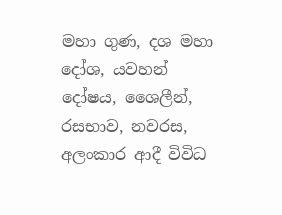මහා ගුණ, දශ මහා දෝශ, යවහන් දෝෂය, ශෛලීන්, රසභාව, නවරස, අලංකාර ආදී විවිධ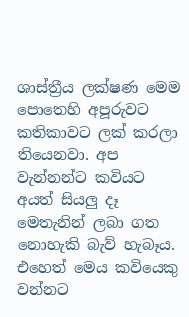ශාස්ත්‍රීය ලක්ෂණ මෙම පොතෙහි අපූරුවට කතිකාවට ලක් කරලා තියෙනවා. අප වැන්නන්ට කවියට අයත් සියලු දෑ මෙතැනින් ලබා ගත නොහැකි බැව් හැබෑය. එහෙත් මෙය කවියෙකු වන්නට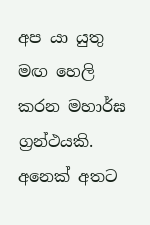අප යා යුතු මඟ හෙලි කරන මහාර්ඝ ග්‍රන්ථයකි. අනෙක් අතට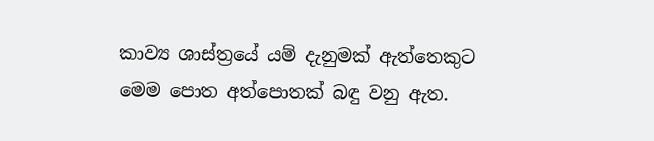කාව්‍ය ශාස්ත්‍රයේ යම් දැනුමක් ඇත්තෙකුට මෙම පොත අත්පොතක් බඳු වනු ඇත.